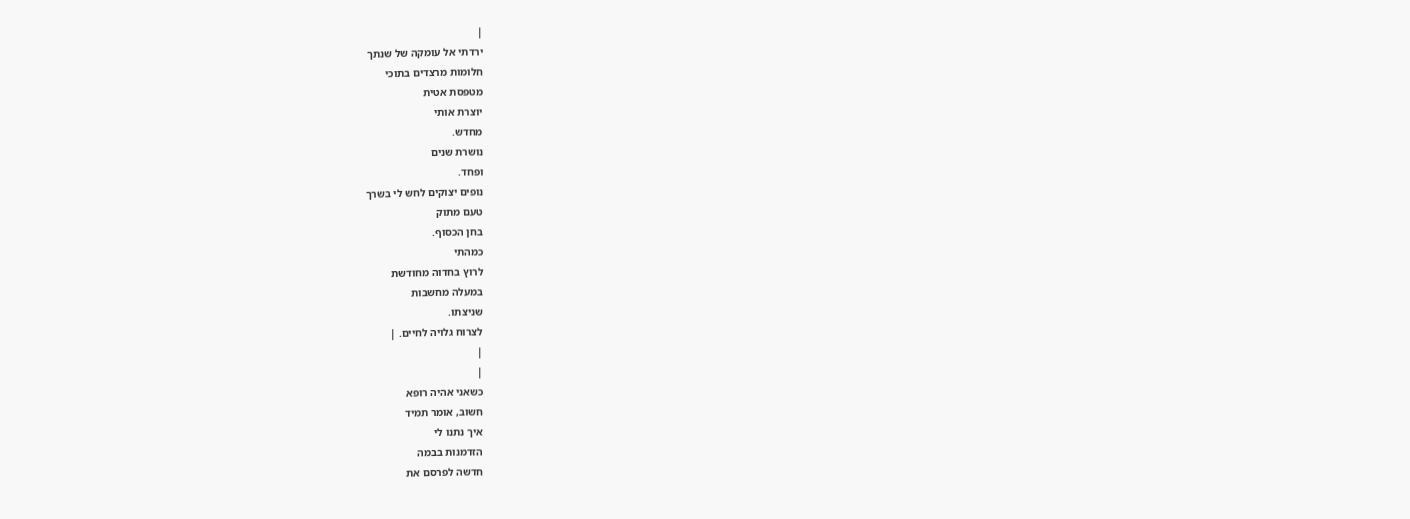|
ירדתי אל עומקה של שנתך
חלומות מרצדים בתוכי
מטפסת אטית
יוצרת אותי
מחדש.
נושרת שנים
ופחד.
נופים יצוקים לחש לי בשרך
טעם מתוק
בחן הכסוף.
כמהתי
לרוץ בחדוה מחודשת
במעלה מחשבות
שניצתו.
לצרוח גלויה לחיים. |
|
|
כשאני אהיה רופא
חשוב, אומר תמיד
איך נתנו לי
הזדמנות בבמה
חדשה לפרסם את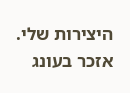היצירות שלי.
אזכר בעונג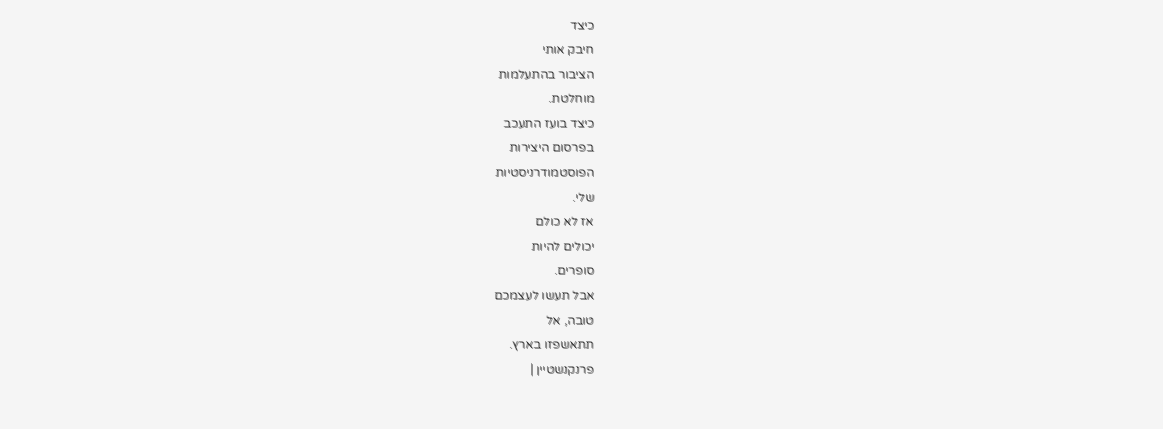כיצד
חיבק אותי
הציבור בהתעלמות
מוחלטת.
כיצד בועז התעכב
בפרסום היצירות
הפוסטמודרניסטיות
שלי.
אז לא כולם
יכולים להיות
סופרים.
אבל תעשו לעצמכם
טובה, אל
תתאשפזו בארץ.
פרנקנשטיין |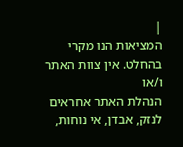|
המציאות הנו מקרי בהחלט. אין צוות האתר ו/או
הנהלת האתר אחראים לנזק, אבדן, אי נוחות,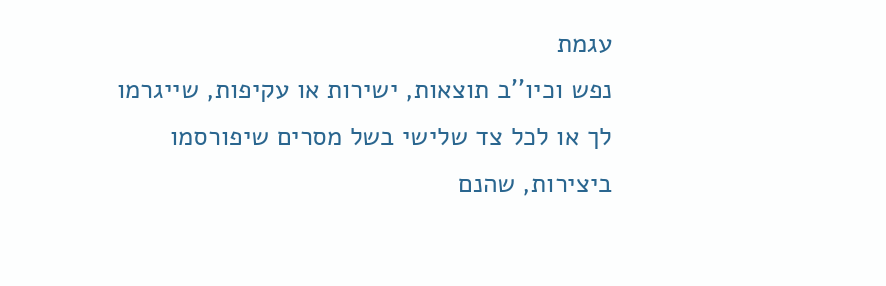עגמת
נפש וכיו''ב תוצאות, ישירות או עקיפות, שייגרמו
לך או לכל צד שלישי בשל מסרים שיפורסמו
ביצירות, שהנם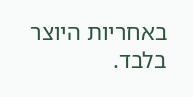באחריות היוצר בלבד.